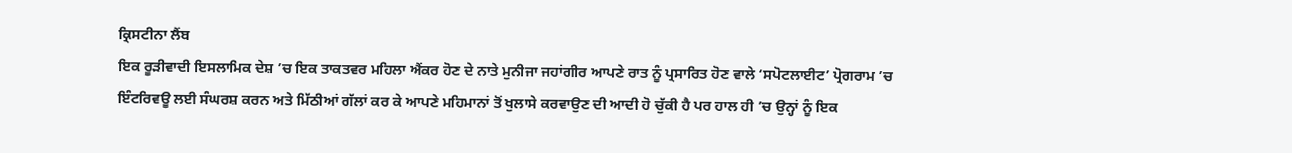ਕ੍ਰਿਸਟੀਨਾ ਲੈਂਬ
ਇਕ ਰੂੜੀਵਾਦੀ ਇਸਲਾਮਿਕ ਦੇਸ਼ ’ਚ ਇਕ ਤਾਕਤਵਰ ਮਹਿਲਾ ਐਂਕਰ ਹੋਣ ਦੇ ਨਾਤੇ ਮੁਨੀਜਾ ਜਹਾਂਗੀਰ ਆਪਣੇ ਰਾਤ ਨੂੰ ਪ੍ਰਸਾਰਿਤ ਹੋਣ ਵਾਲੇ ‘ਸਪੋਟਲਾਈਟ’ ਪ੍ਰੋਗਰਾਮ ’ਚ ਇੰਟਰਿਵਊ ਲਈ ਸੰਘਰਸ਼ ਕਰਨ ਅਤੇ ਮਿੱਠੀਆਂ ਗੱਲਾਂ ਕਰ ਕੇ ਆਪਣੇ ਮਹਿਮਾਨਾਂ ਤੋਂ ਖੁਲਾਸੇ ਕਰਵਾਉਣ ਦੀ ਆਦੀ ਹੋ ਚੁੱਕੀ ਹੈ ਪਰ ਹਾਲ ਹੀ ’ਚ ਉਨ੍ਹਾਂ ਨੂੰ ਇਕ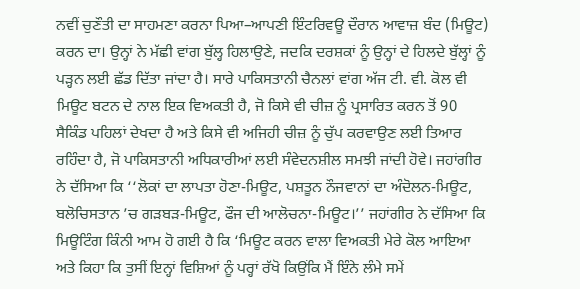ਨਵੀਂ ਚੁਣੌਤੀ ਦਾ ਸਾਹਮਣਾ ਕਰਨਾ ਪਿਆ–ਆਪਣੀ ਇੰਟਰਿਵਊ ਦੌਰਾਨ ਆਵਾਜ਼ ਬੰਦ (ਮਿਊਟ) ਕਰਨ ਦਾ। ਉਨ੍ਹਾਂ ਨੇ ਮੱਛੀ ਵਾਂਗ ਬੁੱਲ੍ਹ ਹਿਲਾਉਣੇ, ਜਦਕਿ ਦਰਸ਼ਕਾਂ ਨੂੰ ਉਨ੍ਹਾਂ ਦੇ ਹਿਲਦੇ ਬੁੱਲ੍ਹਾਂ ਨੂੰ ਪੜ੍ਹਨ ਲਈ ਛੱਡ ਦਿੱਤਾ ਜਾਂਦਾ ਹੈ। ਸਾਰੇ ਪਾਕਿਸਤਾਨੀ ਚੈਨਲਾਂ ਵਾਂਗ ਅੱਜ ਟੀ. ਵੀ. ਕੋਲ ਵੀ ਮਿਊਟ ਬਟਨ ਦੇ ਨਾਲ ਇਕ ਵਿਅਕਤੀ ਹੈ, ਜੋ ਕਿਸੇ ਵੀ ਚੀਜ਼ ਨੂੰ ਪ੍ਰਸਾਰਿਤ ਕਰਨ ਤੋਂ 90 ਸੈਕਿੰਡ ਪਹਿਲਾਂ ਦੇਖਦਾ ਹੈ ਅਤੇ ਕਿਸੇ ਵੀ ਅਜਿਹੀ ਚੀਜ਼ ਨੂੰ ਚੁੱਪ ਕਰਵਾਉਣ ਲਈ ਤਿਆਰ ਰਹਿੰਦਾ ਹੈ, ਜੋ ਪਾਕਿਸਤਾਨੀ ਅਧਿਕਾਰੀਆਂ ਲਈ ਸੰਵੇਦਨਸ਼ੀਲ ਸਮਝੀ ਜਾਂਦੀ ਹੋਵੇ। ਜਹਾਂਗੀਰ ਨੇ ਦੱਸਿਆ ਕਿ ‘‘ਲੋਕਾਂ ਦਾ ਲਾਪਤਾ ਹੋਣਾ-ਮਿਊਟ, ਪਸ਼ਤੂਨ ਨੌਜਵਾਨਾਂ ਦਾ ਅੰਦੋਲਨ-ਮਿਊਟ, ਬਲੋਚਿਸਤਾਨ ’ਚ ਗੜਬੜ-ਮਿਊਟ, ਫੌਜ ਦੀ ਆਲੋਚਨਾ-ਮਿਊਟ।’’ ਜਹਾਂਗੀਰ ਨੇ ਦੱਸਿਆ ਕਿ ਮਿਊਟਿੰਗ ਕਿੰਨੀ ਆਮ ਹੋ ਗਈ ਹੈ ਕਿ ‘ਮਿਊਟ ਕਰਨ ਵਾਲਾ ਵਿਅਕਤੀ ਮੇਰੇ ਕੋਲ ਆਇਆ ਅਤੇ ਕਿਹਾ ਕਿ ਤੁਸੀਂ ਇਨ੍ਹਾਂ ਵਿਸ਼ਿਆਂ ਨੂੰ ਪਰ੍ਹਾਂ ਰੱਖੋ ਕਿਉਂਕਿ ਮੈਂ ਇੰਨੇ ਲੰਮੇ ਸਮੇਂ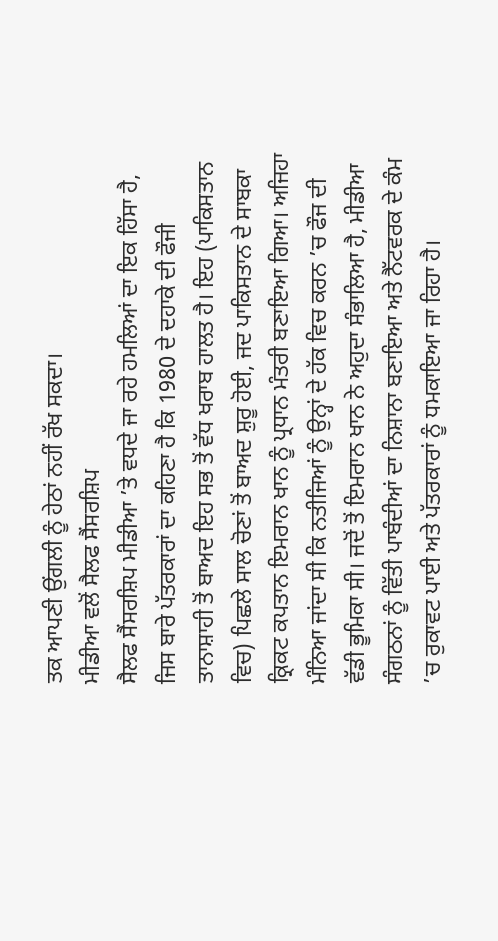ਤਕ ਆਪਣੀ ਉਂਗਲੀ ਨੂੰ ਹੇਠਾਂ ਨਹੀਂ ਰੱਖ ਸਕਦਾ।
ਮੀਡੀਆ ਵਲੋਂ ਸੈਲਫ ਸੈਂਸਰਸ਼ਿਪ
ਸੈਲਫ ਸੈਂਸਰਸ਼ਿਪ ਮੀਡੀਆ ’ਤੇ ਵਧਦੇ ਜਾ ਰਹੇ ਹਮਲਿਆਂ ਦਾ ਇਕ ਹਿੱਸਾ ਹੈ, ਜਿਸ ਬਾਰੇ ਪੱਤਰਕਾਰਾਂ ਦਾ ਕਹਿਣਾ ਹੈ ਕਿ 1980 ਦੇ ਦਹਾਕੇ ਦੀ ਫੌਜੀ ਤਾਨਾਸ਼ਾਹੀ ਤੋਂ ਬਾਅਦ ਇਹ ਸਭ ਤੋਂ ਵੱਧ ਖਰਾਬ ਹਾਲਤ ਹੈ। ਇਹ (ਪਾਕਿਸਤਾਨ ਵਿਚ) ਪਿਛਲੇ ਸਾਲ ਚੋਣਾਂ ਤੋਂ ਬਾਅਦ ਸ਼ੁਰੂ ਹੋਈ, ਜਦ ਪਾਕਿਸਤਾਨ ਦੇ ਸਾਬਕਾ ਕ੍ਰਿਕਟ ਕਪਤਾਨ ਇਮਰਾਨ ਖਾਨ ਨੂੰ ਪ੍ਰਧਾਨ ਮੰਤਰੀ ਬਣਾਇਆ ਗਿਆ। ਅਜਿਹਾ ਮੰਨਿਆ ਜਾਂਦਾ ਸੀ ਕਿ ਨਤੀਜਿਆਂ ਨੂੰ ਉਨ੍ਹਾਂ ਦੇ ਹੱਕ ਵਿਚ ਕਰਨ ’ਚ ਫੌਜ ਦੀ ਵੱਡੀ ਭੂਮਿਕਾ ਸੀ। ਜਦੋਂ ਤੋਂ ਇਮਰਾਨ ਖਾਨ ਨੇ ਅਹੁਦਾ ਸੰਭਾਲਿਆ ਹੈ, ਮੀਡੀਆ ਸੰਗਠਨਾਂ ਨੂੰ ਵਿੱਤੀ ਪਾਬੰਦੀਆਂ ਦਾ ਨਿਸ਼ਾਨਾ ਬਣਾਇਆ ਅਤੇ ਨੈੱਟਵਰਕ ਦੇ ਕੰਮ ’ਚ ਰੁਕਾਵਟ ਪਾਈ ਅਤੇ ਪੱਤਰਕਾਰਾਂ ਨੂੰ ਧਮਕਾਇਆ ਜਾ ਰਿਹਾ ਹੈ।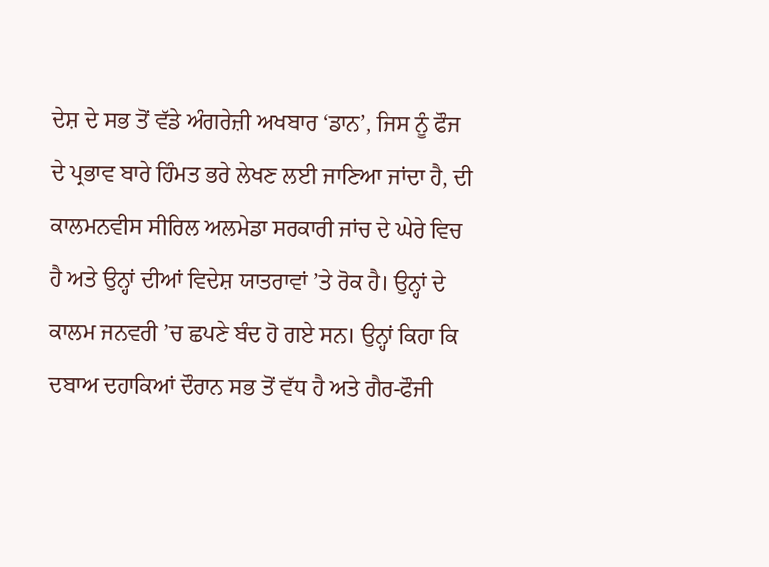ਦੇਸ਼ ਦੇ ਸਭ ਤੋਂ ਵੱਡੇ ਅੰਗਰੇਜ਼ੀ ਅਖਬਾਰ ‘ਡਾਨ’, ਜਿਸ ਨੂੰ ਫੌਜ ਦੇ ਪ੍ਰਭਾਵ ਬਾਰੇ ਹਿੰਮਤ ਭਰੇ ਲੇਖਣ ਲਈ ਜਾਣਿਆ ਜਾਂਦਾ ਹੈ, ਦੀ ਕਾਲਮਨਵੀਸ ਸੀਰਿਲ ਅਲਮੇਡਾ ਸਰਕਾਰੀ ਜਾਂਚ ਦੇ ਘੇਰੇ ਵਿਚ ਹੈ ਅਤੇ ਉਨ੍ਹਾਂ ਦੀਆਂ ਵਿਦੇਸ਼ ਯਾਤਰਾਵਾਂ ’ਤੇ ਰੋਕ ਹੈ। ਉਨ੍ਹਾਂ ਦੇ ਕਾਲਮ ਜਨਵਰੀ ’ਚ ਛਪਣੇ ਬੰਦ ਹੋ ਗਏ ਸਨ। ਉਨ੍ਹਾਂ ਕਿਹਾ ਕਿ ਦਬਾਅ ਦਹਾਕਿਆਂ ਦੌਰਾਨ ਸਭ ਤੋਂ ਵੱਧ ਹੈ ਅਤੇ ਗੈਰ-ਫੌਜੀ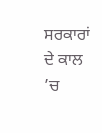ਸਰਕਾਰਾਂ ਦੇ ਕਾਲ ’ਚ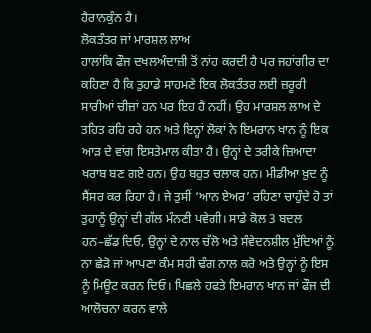ਹੈਰਾਨਕੁੰਨ ਹੈ।
ਲੋਕਤੰਤਰ ਜਾਂ ਮਾਰਸ਼ਲ ਲਾਅ
ਹਾਲਾਂਕਿ ਫੌਜ ਦਖਲਅੰਦਾਜ਼ੀ ਤੋਂ ਨਾਂਹ ਕਰਦੀ ਹੈ ਪਰ ਜਹਾਂਗੀਰ ਦਾ ਕਹਿਣਾ ਹੈ ਕਿ ਤੁਹਾਡੇ ਸਾਹਮਣੇ ਇਕ ਲੋਕਤੰਤਰ ਲਈ ਜ਼ਰੂਰੀ ਸਾਰੀਆਂ ਚੀਜ਼ਾਂ ਹਨ ਪਰ ਇਹ ਹੈ ਨਹੀਂ। ਉਹ ਮਾਰਸ਼ਲ ਲਾਅ ਦੇ ਤਹਿਤ ਰਹਿ ਰਹੇ ਹਨ ਅਤੇ ਇਨ੍ਹਾਂ ਲੋਕਾਂ ਨੇ ਇਮਰਾਨ ਖਾਨ ਨੂੰ ਇਕ ਆੜ ਦੇ ਵਾਂਗ ਇਸਤੇਮਾਲ ਕੀਤਾ ਹੈ। ਉਨ੍ਹਾਂ ਦੇ ਤਰੀਕੇ ਜ਼ਿਆਦਾ ਖਰਾਬ ਬਣ ਗਏ ਹਨ। ਉਹ ਬਹੁਤ ਚਲਾਕ ਹਨ। ਮੀਡੀਆ ਖ਼ੁਦ ਨੂੰ ਸੈਂਸਰ ਕਰ ਰਿਹਾ ਹੈ। ਜੇ ਤੁਸੀਂ ‘ਆਨ ਏਅਰ’ ਰਹਿਣਾ ਚਾਹੁੰਦੇ ਹੋ ਤਾਂ ਤੁਹਾਨੂੰ ਉਨ੍ਹਾਂ ਦੀ ਗੱਲ ਮੰਨਣੀ ਪਵੇਗੀ। ਸਾਡੇ ਕੋਲ 3 ਬਦਲ ਹਨ–ਛੱਡ ਦਿਓ, ਉਨ੍ਹਾਂ ਦੇ ਨਾਲ ਚੱਲੋ ਅਤੇ ਸੰਵੇਦਨਸ਼ੀਲ ਮੁੱਦਿਆਂ ਨੂੰ ਨਾ ਛੇੜੋ ਜਾਂ ਆਪਣਾ ਕੰਮ ਸਹੀ ਢੰਗ ਨਾਲ ਕਰੋ ਅਤੇ ਉਨ੍ਹਾਂ ਨੂੰ ਇਸ ਨੂੰ ਮਿਊਟ ਕਰਨ ਦਿਓ। ਪਿਛਲੇ ਹਫਤੇ ਇਮਰਾਨ ਖਾਨ ਜਾਂ ਫੌਜ ਦੀ ਆਲੋਚਨਾ ਕਰਨ ਵਾਲੇ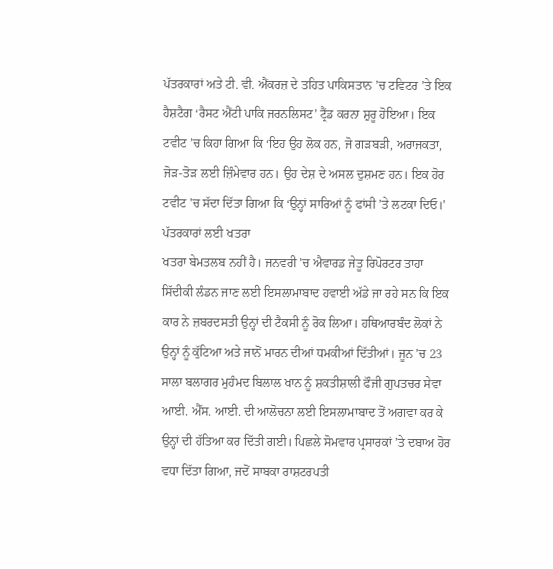ਪੱਤਰਕਾਰਾਂ ਅਤੇ ਟੀ. ਵੀ. ਐਂਕਰਜ਼ ਦੇ ਤਹਿਤ ਪਾਕਿਸਤਾਨ ’ਚ ਟਵਿਟਰ ’ਤੇ ਇਕ ਹੈਸ਼ਟੈਗ ‘ਰੈਸਟ ਐਂਟੀ ਪਾਕਿ ਜਰਨਲਿਸਟ’ ਟ੍ਰੈਂਡ ਕਰਨਾ ਸ਼ੁਰੂ ਹੋਇਆ। ਇਕ ਟਵੀਟ ’ਚ ਕਿਹਾ ਗਿਆ ਕਿ ‘ਇਹ ਉਹ ਲੋਕ ਹਨ, ਜੋ ਗੜਬੜੀ, ਅਰਾਜਕਤਾ, ਜੋੜ-ਤੋੜ ਲਈ ਜ਼ਿੰਮੇਵਾਰ ਹਨ। ਉਹ ਦੇਸ਼ ਦੇ ਅਸਲ ਦੁਸ਼ਮਣ ਹਨ। ਇਕ ਹੋਰ ਟਵੀਟ ’ਚ ਸੱਦਾ ਦਿੱਤਾ ਗਿਆ ਕਿ ‘ਉਨ੍ਹਾਂ ਸਾਰਿਆਂ ਨੂੰ ਫਾਂਸੀ ’ਤੇ ਲਟਕਾ ਦਿਓ।’
ਪੱਤਰਕਾਰਾਂ ਲਈ ਖਤਰਾ
ਖਤਰਾ ਬੇਮਤਲਬ ਨਹੀਂ ਹੈ। ਜਨਵਰੀ ’ਚ ਐਵਾਰਡ ਜੇਤੂ ਰਿਪੋਰਟਰ ਤਾਹਾ ਸਿੱਦੀਕੀ ਲੰਡਨ ਜਾਣ ਲਈ ਇਸਲਾਮਾਬਾਦ ਹਵਾਈ ਅੱਡੇ ਜਾ ਰਹੇ ਸਨ ਕਿ ਇਕ ਕਾਰ ਨੇ ਜ਼ਬਰਦਸਤੀ ਉਨ੍ਹਾਂ ਦੀ ਟੈਕਸੀ ਨੂੰ ਰੋਕ ਲਿਆ। ਹਥਿਆਰਬੰਦ ਲੋਕਾਂ ਨੇ ਉਨ੍ਹਾਂ ਨੂੰ ਕੁੱਟਿਆ ਅਤੇ ਜਾਨੋਂ ਮਾਰਨ ਦੀਆਂ ਧਮਕੀਆਂ ਦਿੱਤੀਆਂ। ਜੂਨ ’ਚ 23 ਸਾਲਾ ਬਲਾਗਰ ਮੁਹੰਮਦ ਬਿਲਾਲ ਖਾਨ ਨੂੰ ਸ਼ਕਤੀਸ਼ਾਲੀ ਫੌਜੀ ਗੁਪਤਚਰ ਸੇਵਾ ਆਈ. ਐੱਸ. ਆਈ. ਦੀ ਆਲੋਚਨਾ ਲਈ ਇਸਲਾਮਾਬਾਦ ਤੋਂ ਅਗਵਾ ਕਰ ਕੇ ਉਨ੍ਹਾਂ ਦੀ ਹੱਤਿਆ ਕਰ ਦਿੱਤੀ ਗਈ। ਪਿਛਲੇ ਸੋਮਵਾਰ ਪ੍ਰਸਾਰਕਾਂ ’ਤੇ ਦਬਾਅ ਹੋਰ ਵਧਾ ਦਿੱਤਾ ਗਿਆ, ਜਦੋਂ ਸਾਬਕਾ ਰਾਸ਼ਟਰਪਤੀ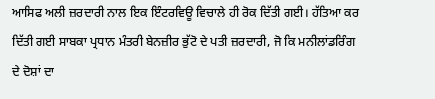ਆਸਿਫ ਅਲੀ ਜ਼ਰਦਾਰੀ ਨਾਲ ਇਕ ਇੰਟਰਵਿਊ ਵਿਚਾਲੇ ਹੀ ਰੋਕ ਦਿੱਤੀ ਗਈ। ਹੱਤਿਆ ਕਰ ਦਿੱਤੀ ਗਈ ਸਾਬਕਾ ਪ੍ਰਧਾਨ ਮੰਤਰੀ ਬੇਨਜ਼ੀਰ ਭੁੱਟੋ ਦੇ ਪਤੀ ਜ਼ਰਦਾਰੀ, ਜੋ ਕਿ ਮਨੀਲਾਂਡਰਿੰਗ ਦੇ ਦੋਸ਼ਾਂ ਦਾ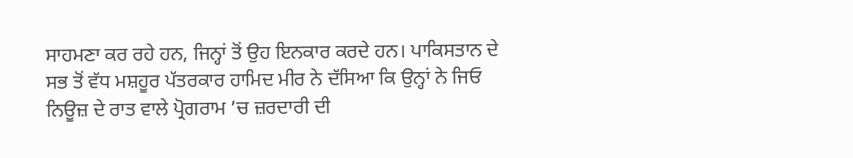ਸਾਹਮਣਾ ਕਰ ਰਹੇ ਹਨ, ਜਿਨ੍ਹਾਂ ਤੋਂ ਉਹ ਇਨਕਾਰ ਕਰਦੇ ਹਨ। ਪਾਕਿਸਤਾਨ ਦੇ ਸਭ ਤੋਂ ਵੱਧ ਮਸ਼ਹੂਰ ਪੱਤਰਕਾਰ ਹਾਮਿਦ ਮੀਰ ਨੇ ਦੱਸਿਆ ਕਿ ਉਨ੍ਹਾਂ ਨੇ ਜਿਓ ਨਿਊਜ਼ ਦੇ ਰਾਤ ਵਾਲੇ ਪ੍ਰੋਗਰਾਮ ’ਚ ਜ਼ਰਦਾਰੀ ਦੀ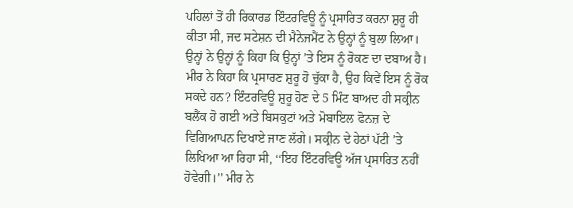ਪਹਿਲਾਂ ਤੋਂ ਹੀ ਰਿਕਾਰਡ ਇੰਟਰਵਿਊ ਨੂੰ ਪ੍ਰਸਾਰਿਤ ਕਰਨਾ ਸ਼ੁਰੂ ਹੀ ਕੀਤਾ ਸੀ, ਜਦ ਸਟੇਸ਼ਨ ਦੀ ਮੈਨੇਜਮੈਂਟ ਨੇ ਉਨ੍ਹਾਂ ਨੂੰ ਬੁਲਾ ਲਿਆ। ਉਨ੍ਹਾਂ ਨੇ ਉਨ੍ਹਾਂ ਨੂੰ ਕਿਹਾ ਕਿ ਉਨ੍ਹਾਂ ’ਤੇ ਇਸ ਨੂੰ ਰੋਕਣ ਦਾ ਦਬਾਅ ਹੈ। ਮੀਰ ਨੇ ਕਿਹਾ ਕਿ ਪ੍ਰਸਾਰਣ ਸ਼ੁਰੂ ਹੋ ਚੁੱਕਾ ਹੈ, ਉਹ ਕਿਵੇਂ ਇਸ ਨੂੰ ਰੋਕ ਸਕਦੇ ਹਨ? ਇੰਟਰਵਿਊ ਸ਼ੁਰੂ ਹੋਣ ਦੇ 5 ਮਿੰਟ ਬਾਅਦ ਹੀ ਸਕ੍ਰੀਨ ਬਲੈਂਕ ਹੋ ਗਈ ਅਤੇ ਬਿਸਕੁਟਾਂ ਅਤੇ ਮੋਬਾਇਲ ਫੋਨਜ਼ ਦੇ ਵਿਗਿਆਪਨ ਦਿਖਾਏ ਜਾਣ ਲੱਗੇ। ਸਕ੍ਰੀਨ ਦੇ ਹੇਠਾਂ ਪੱਟੀ ’ਤੇ ਲਿਖਿਆ ਆ ਰਿਹਾ ਸੀ, ‘‘ਇਹ ਇੰਟਰਵਿਊ ਅੱਜ ਪ੍ਰਸਾਰਿਤ ਨਹੀਂ ਹੋਵੇਗੀ।’’ ਮੀਰ ਨੇ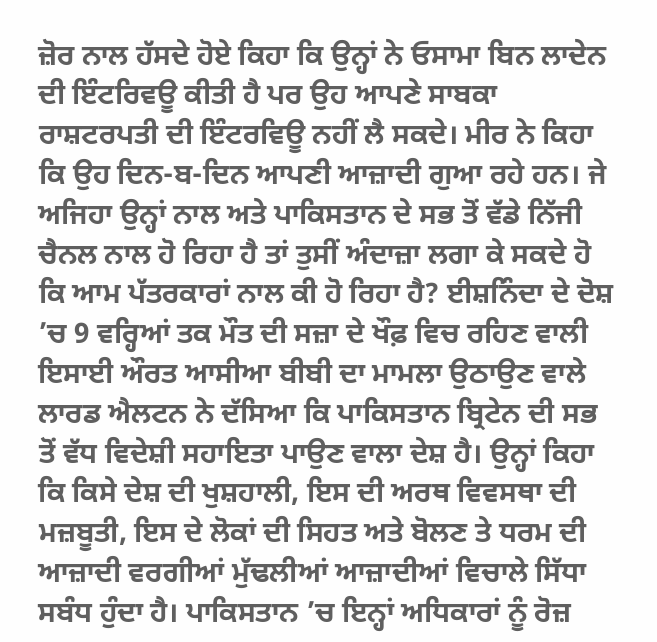ਜ਼ੋਰ ਨਾਲ ਹੱਸਦੇ ਹੋਏ ਕਿਹਾ ਕਿ ਉਨ੍ਹਾਂ ਨੇ ਓਸਾਮਾ ਬਿਨ ਲਾਦੇਨ ਦੀ ਇੰਟਰਿਵਊ ਕੀਤੀ ਹੈ ਪਰ ਉਹ ਆਪਣੇ ਸਾਬਕਾ ਰਾਸ਼ਟਰਪਤੀ ਦੀ ਇੰਟਰਵਿਊ ਨਹੀਂ ਲੈ ਸਕਦੇ। ਮੀਰ ਨੇ ਕਿਹਾ ਕਿ ਉਹ ਦਿਨ-ਬ-ਦਿਨ ਆਪਣੀ ਆਜ਼ਾਦੀ ਗੁਆ ਰਹੇ ਹਨ। ਜੇ ਅਜਿਹਾ ਉਨ੍ਹਾਂ ਨਾਲ ਅਤੇ ਪਾਕਿਸਤਾਨ ਦੇ ਸਭ ਤੋਂ ਵੱਡੇ ਨਿੱਜੀ ਚੈਨਲ ਨਾਲ ਹੋ ਰਿਹਾ ਹੈ ਤਾਂ ਤੁਸੀਂ ਅੰਦਾਜ਼ਾ ਲਗਾ ਕੇ ਸਕਦੇ ਹੋ ਕਿ ਆਮ ਪੱਤਰਕਾਰਾਂ ਨਾਲ ਕੀ ਹੋ ਰਿਹਾ ਹੈ? ਈਸ਼ਨਿੰਦਾ ਦੇ ਦੋਸ਼ ’ਚ 9 ਵਰ੍ਹਿਆਂ ਤਕ ਮੌਤ ਦੀ ਸਜ਼ਾ ਦੇ ਖੌਫ਼ ਵਿਚ ਰਹਿਣ ਵਾਲੀ ਇਸਾਈ ਔਰਤ ਆਸੀਆ ਬੀਬੀ ਦਾ ਮਾਮਲਾ ਉਠਾਉਣ ਵਾਲੇ ਲਾਰਡ ਐਲਟਨ ਨੇ ਦੱਸਿਆ ਕਿ ਪਾਕਿਸਤਾਨ ਬ੍ਰਿਟੇਨ ਦੀ ਸਭ ਤੋਂ ਵੱਧ ਵਿਦੇਸ਼ੀ ਸਹਾਇਤਾ ਪਾਉਣ ਵਾਲਾ ਦੇਸ਼ ਹੈ। ਉਨ੍ਹਾਂ ਕਿਹਾ ਕਿ ਕਿਸੇ ਦੇਸ਼ ਦੀ ਖੁਸ਼ਹਾਲੀ, ਇਸ ਦੀ ਅਰਥ ਵਿਵਸਥਾ ਦੀ ਮਜ਼ਬੂਤੀ, ਇਸ ਦੇ ਲੋਕਾਂ ਦੀ ਸਿਹਤ ਅਤੇ ਬੋਲਣ ਤੇ ਧਰਮ ਦੀ ਆਜ਼ਾਦੀ ਵਰਗੀਆਂ ਮੁੱਢਲੀਆਂ ਆਜ਼ਾਦੀਆਂ ਵਿਚਾਲੇ ਸਿੱਧਾ ਸਬੰਧ ਹੁੰਦਾ ਹੈ। ਪਾਕਿਸਤਾਨ ’ਚ ਇਨ੍ਹਾਂ ਅਧਿਕਾਰਾਂ ਨੂੰ ਰੋਜ਼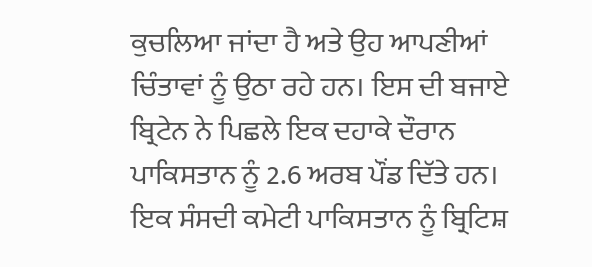ਕੁਚਲਿਆ ਜਾਂਦਾ ਹੈ ਅਤੇ ਉਹ ਆਪਣੀਆਂ ਚਿੰਤਾਵਾਂ ਨੂੰ ਉਠਾ ਰਹੇ ਹਨ। ਇਸ ਦੀ ਬਜਾਏ ਬ੍ਰਿਟੇਨ ਨੇ ਪਿਛਲੇ ਇਕ ਦਹਾਕੇ ਦੌਰਾਨ ਪਾਕਿਸਤਾਨ ਨੂੰ 2.6 ਅਰਬ ਪੌਂਡ ਦਿੱਤੇ ਹਨ। ਇਕ ਸੰਸਦੀ ਕਮੇਟੀ ਪਾਕਿਸਤਾਨ ਨੂੰ ਬ੍ਰਿਟਿਸ਼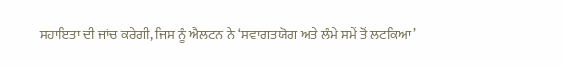ਸਹਾਇਤਾ ਦੀ ਜਾਂਚ ਕਰੇਗੀ, ਜਿਸ ਨੂੰ ਐਲਟਨ ਨੇ ‘ਸਵਾਗਤਯੋਗ ਅਤੇ ਲੰਮੇ ਸਮੇਂ ਤੋਂ ਲਟਕਿਆ’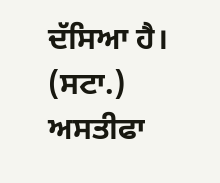ਦੱਸਿਆ ਹੈ। (ਸਟਾ.)
ਅਸਤੀਫਾ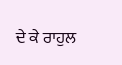ਦੇ ਕੇ ਰਾਹੁਲ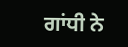ਗਾਂਧੀ ਨੇ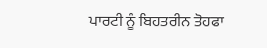ਪਾਰਟੀ ਨੂੰ ਬਿਹਤਰੀਨ ਤੋਹਫਾ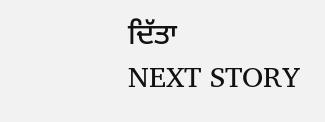ਦਿੱਤਾ
NEXT STORY